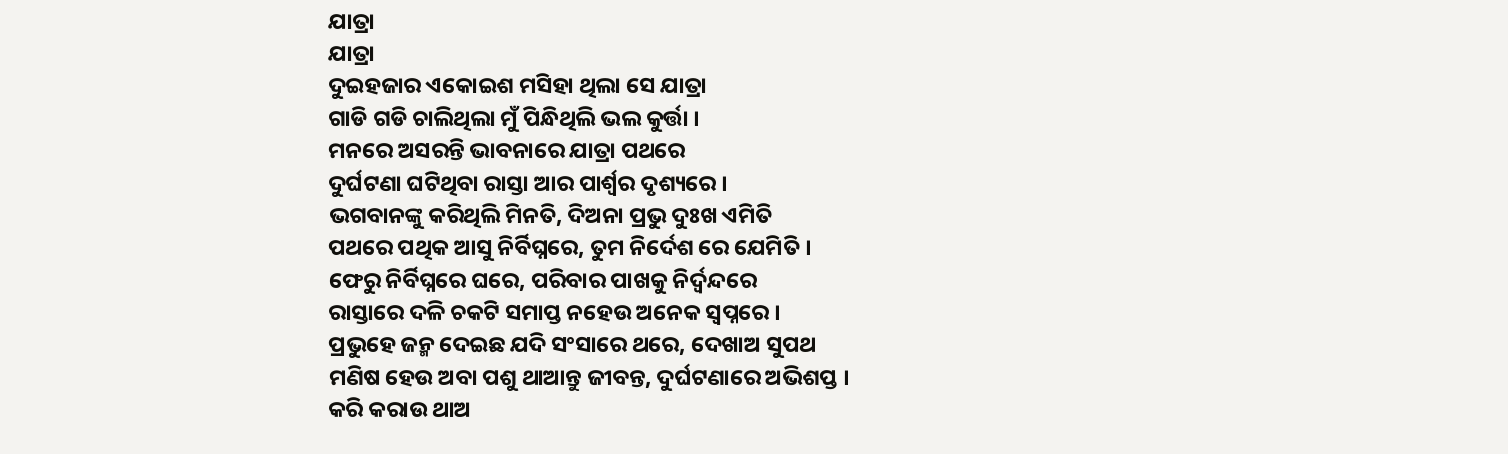ଯାତ୍ରା
ଯାତ୍ରା
ଦୁଇହଜାର ଏକୋଇଶ ମସିହା ଥିଲା ସେ ଯାତ୍ରା
ଗାଡି ଗଡି ଚାଲିଥିଲା ମୁଁ ପିନ୍ଧିଥିଲି ଭଲ କୁର୍ତ୍ତା ।
ମନରେ ଅସରନ୍ତି ଭାବନାରେ ଯାତ୍ରା ପଥରେ
ଦୁର୍ଘଟଣା ଘଟିଥିବା ରାସ୍ତା ଆର ପାର୍ଶ୍ୱର ଦୃଶ୍ୟରେ ।
ଭଗବାନଙ୍କୁ କରିଥିଲି ମିନତି, ଦିଅନା ପ୍ରଭୁ ଦୁଃଖ ଏମିତି
ପଥରେ ପଥିକ ଆସୁ ନିର୍ବିଘ୍ନରେ, ତୁମ ନିର୍ଦେଶ ରେ ଯେମିତି ।
ଫେରୁ ନିର୍ବିଘ୍ନରେ ଘରେ, ପରିବାର ପାଖକୁ ନିର୍ଦ୍ବନ୍ଦରେ
ରାସ୍ତାରେ ଦଳି ଚକଟି ସମାପ୍ତ ନହେଉ ଅନେକ ସ୍ୱପ୍ନରେ ।
ପ୍ରଭୁହେ ଜନ୍ମ ଦେଇଛ ଯଦି ସଂସାରେ ଥରେ, ଦେଖାଅ ସୁପଥ
ମଣିଷ ହେଉ ଅବା ପଶୁ ଥାଆନ୍ତୁ ଜୀବନ୍ତ, ଦୁର୍ଘଟଣାରେ ଅଭିଶପ୍ତ ।
କରି କରାଉ ଥାଅ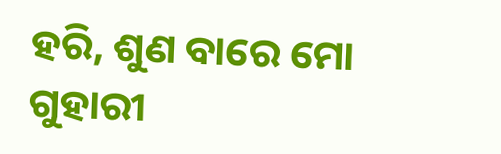ହରି, ଶୁଣ ବାରେ ମୋ ଗୁହାରୀ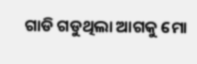ଗାଡି ଗଡୁଥିଲା ଆଗକୁ ମୋ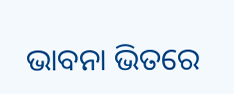ଭାବନା ଭିତରେ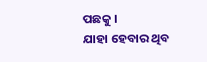ପଛକୁ ।
ଯାହା ହେବାର ଥିବ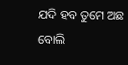ଯଦି ହବ ତୁମେ ଅଛ ବୋଲି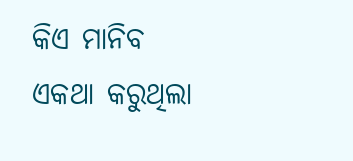କିଏ ମାନିବ
ଏକଥା କରୁଥିଲା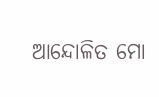ଆନ୍ଦୋଳିତ ମୋ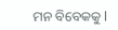ମନ ବିବେକକୁ l